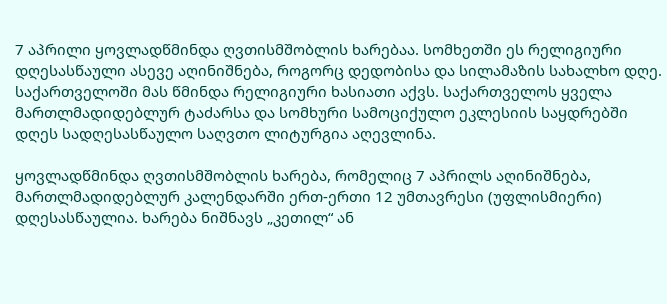7 აპრილი ყოვლადწმინდა ღვთისმშობლის ხარებაა. სომხეთში ეს რელიგიური დღესასწაული ასევე აღინიშნება, როგორც დედობისა და სილამაზის სახალხო დღე. საქართველოში მას წმინდა რელიგიური ხასიათი აქვს. საქართველოს ყველა მართლმადიდებლურ ტაძარსა და სომხური სამოციქულო ეკლესიის საყდრებში დღეს სადღესასწაულო საღვთო ლიტურგია აღევლინა.

ყოვლადწმინდა ღვთისმშობლის ხარება, რომელიც 7 აპრილს აღინიშნება, მართლმადიდებლურ კალენდარში ერთ-ერთი 12 უმთავრესი (უფლისმიერი) დღესასწაულია. ხარება ნიშნავს „კეთილ“ ან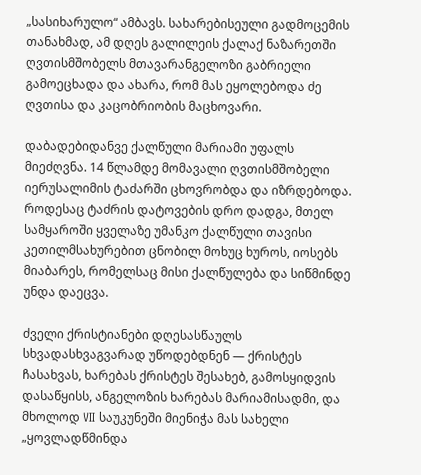„სასიხარულო“ ამბავს. სახარებისეული გადმოცემის თანახმად, ამ დღეს გალილეის ქალაქ ნაზარეთში ღვთისმშობელს მთავარანგელოზი გაბრიელი გამოეცხადა და ახარა, რომ მას ეყოლებოდა ძე ღვთისა და კაცობრიობის მაცხოვარი.

დაბადებიდანვე ქალწული მარიამი უფალს მიეძღვნა. 14 წლამდე მომავალი ღვთისმშობელი იერუსალიმის ტაძარში ცხოვრობდა და იზრდებოდა. როდესაც ტაძრის დატოვების დრო დადგა, მთელ სამყაროში ყველაზე უმანკო ქალწული თავისი კეთილმსახურებით ცნობილ მოხუც ხუროს, იოსებს მიაბარეს, რომელსაც მისი ქალწულება და სიწმინდე უნდა დაეცვა.

ძველი ქრისტიანები დღესასწაულს სხვადასხვაგვარად უწოდებდნენ — ქრისტეს ჩასახვას, ხარებას ქრისტეს შესახებ, გამოსყიდვის დასაწყისს, ანგელოზის ხარებას მარიამისადმი, და მხოლოდ VII საუკუნეში მიენიჭა მას სახელი „ყოვლადწმინდა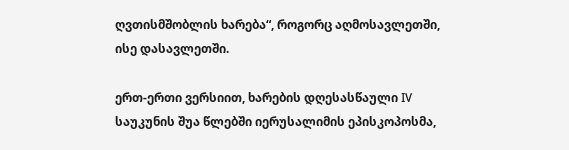ღვთისმშობლის ხარება“, როგორც აღმოსავლეთში, ისე დასავლეთში.

ერთ-ერთი ვერსიით, ხარების დღესასწაული IV საუკუნის შუა წლებში იერუსალიმის ეპისკოპოსმა,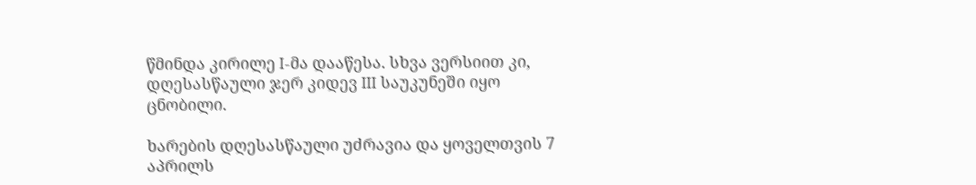წმინდა კირილე I-მა დააწესა. სხვა ვერსიით კი, დღესასწაული ჯერ კიდევ III საუკუნეში იყო ცნობილი.

ხარების დღესასწაული უძრავია და ყოველთვის 7 აპრილს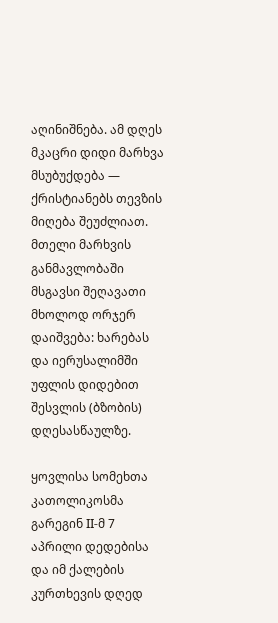აღინიშნება. ამ დღეს მკაცრი დიდი მარხვა მსუბუქდება — ქრისტიანებს თევზის მიღება შეუძლიათ. მთელი მარხვის განმავლობაში მსგავსი შეღავათი მხოლოდ ორჯერ დაიშვება: ხარებას და იერუსალიმში უფლის დიდებით შესვლის (ბზობის) დღესასწაულზე.

ყოვლისა სომეხთა კათოლიკოსმა გარეგინ II-მ 7 აპრილი დედებისა და იმ ქალების კურთხევის დღედ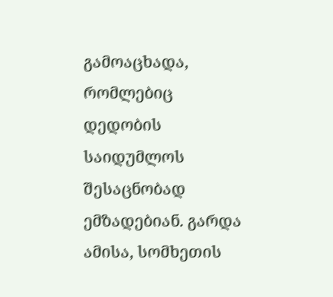გამოაცხადა, რომლებიც დედობის საიდუმლოს შესაცნობად ემზადებიან. გარდა ამისა, სომხეთის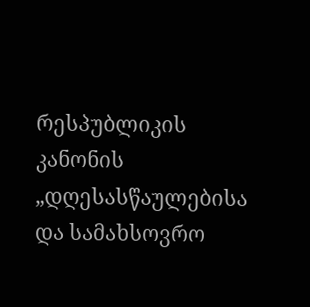რესპუბლიკის კანონის „დღესასწაულებისა და სამახსოვრო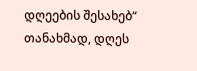დღეების შესახებ“ თანახმად, დღეს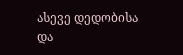ასევე დედობისა და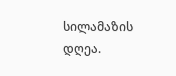სილამაზის დღეა.